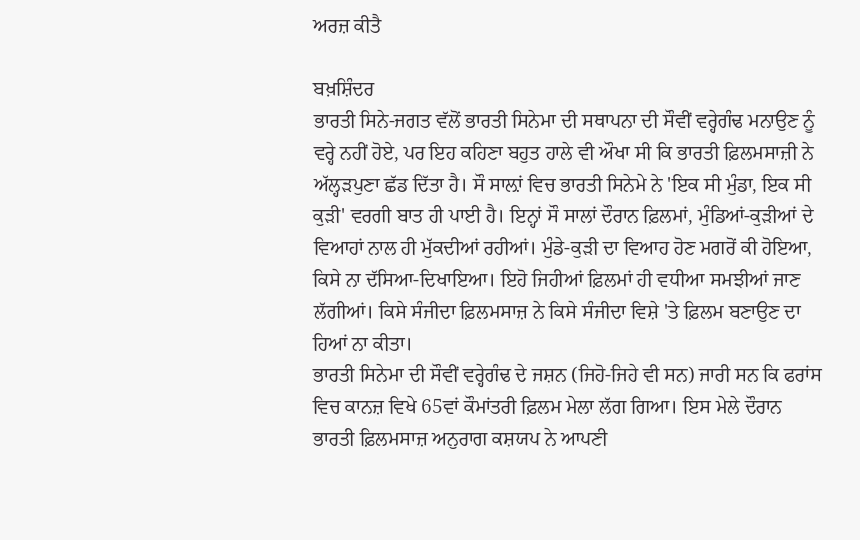ਅਰਜ਼ ਕੀਤੈ

ਬਖ਼ਸ਼ਿੰਦਰ
ਭਾਰਤੀ ਸਿਨੇ-ਜਗਤ ਵੱਲੋਂ ਭਾਰਤੀ ਸਿਨੇਮਾ ਦੀ ਸਥਾਪਨਾ ਦੀ ਸੌਵੀਂ ਵਰ੍ਹੇਗੰਢ ਮਨਾਉਣ ਨੂੰ ਵਰ੍ਹੇ ਨਹੀਂ ਹੋਏ, ਪਰ ਇਹ ਕਹਿਣਾ ਬਹੁਤ ਹਾਲੇ ਵੀ ਔਖਾ ਸੀ ਕਿ ਭਾਰਤੀ ਫ਼ਿਲਮਸਾਜ਼ੀ ਨੇ ਅੱਲ੍ਹੜਪੁਣਾ ਛੱਡ ਦਿੱਤਾ ਹੈ। ਸੌ ਸਾਲ਼ਾਂ ਵਿਚ ਭਾਰਤੀ ਸਿਨੇਮੇ ਨੇ 'ਇਕ ਸੀ ਮੁੰਡਾ, ਇਕ ਸੀ ਕੁੜੀ' ਵਰਗੀ ਬਾਤ ਹੀ ਪਾਈ ਹੈ। ਇਨ੍ਹਾਂ ਸੌ ਸਾਲਾਂ ਦੌਰਾਨ ਫ਼ਿਲਮਾਂ, ਮੁੰਡਿਆਂ-ਕੁੜੀਆਂ ਦੇ ਵਿਆਹਾਂ ਨਾਲ ਹੀ ਮੁੱਕਦੀਆਂ ਰਹੀਆਂ। ਮੁੰਡੇ-ਕੁੜੀ ਦਾ ਵਿਆਹ ਹੋਣ ਮਗਰੋਂ ਕੀ ਹੋਇਆ, ਕਿਸੇ ਨਾ ਦੱਸਿਆ-ਦਿਖਾਇਆ। ਇਹੋ ਜਿਹੀਆਂ ਫ਼ਿਲਮਾਂ ਹੀ ਵਧੀਆ ਸਮਝੀਆਂ ਜਾਣ ਲੱਗੀਆਂ। ਕਿਸੇ ਸੰਜੀਦਾ ਫ਼ਿਲਮਸਾਜ਼ ਨੇ ਕਿਸੇ ਸੰਜੀਦਾ ਵਿਸ਼ੇ 'ਤੇ ਫ਼ਿਲਮ ਬਣਾਉਣ ਦਾ ਹਿਆਂ ਨਾ ਕੀਤਾ।
ਭਾਰਤੀ ਸਿਨੇਮਾ ਦੀ ਸੌਵੀਂ ਵਰ੍ਹੇਗੰਢ ਦੇ ਜਸ਼ਨ (ਜਿਹੋ-ਜਿਹੇ ਵੀ ਸਨ) ਜਾਰੀ ਸਨ ਕਿ ਫਰਾਂਸ ਵਿਚ ਕਾਨਜ਼ ਵਿਖੇ 65ਵਾਂ ਕੌਮਾਂਤਰੀ ਫ਼ਿਲਮ ਮੇਲਾ ਲੱਗ ਗਿਆ। ਇਸ ਮੇਲੇ ਦੌਰਾਨ ਭਾਰਤੀ ਫ਼ਿਲਮਸਾਜ਼ ਅਨੁਰਾਗ ਕਸ਼ਯਪ ਨੇ ਆਪਣੀ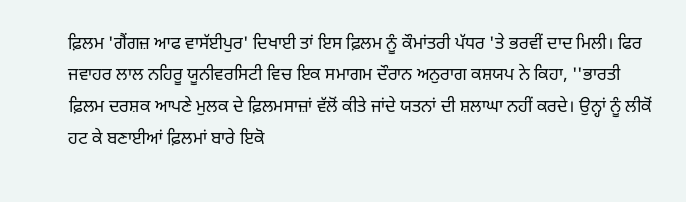ਫ਼ਿਲਮ 'ਗੈਂਗਜ਼ ਆਫ ਵਾਸੱਈਪੁਰ' ਦਿਖਾਈ ਤਾਂ ਇਸ ਫ਼ਿਲਮ ਨੂੰ ਕੌਮਾਂਤਰੀ ਪੱਧਰ 'ਤੇ ਭਰਵੀਂ ਦਾਦ ਮਿਲੀ। ਫਿਰ ਜਵਾਹਰ ਲਾਲ ਨਹਿਰੂ ਯੂਨੀਵਰਸਿਟੀ ਵਿਚ ਇਕ ਸਮਾਗਮ ਦੌਰਾਨ ਅਨੁਰਾਗ ਕਸ਼ਯਪ ਨੇ ਕਿਹਾ, ''ਭਾਰਤੀ ਫ਼ਿਲਮ ਦਰਸ਼ਕ ਆਪਣੇ ਮੁਲਕ ਦੇ ਫ਼ਿਲਮਸਾਜ਼ਾਂ ਵੱਲੋਂ ਕੀਤੇ ਜਾਂਦੇ ਯਤਨਾਂ ਦੀ ਸ਼ਲਾਘਾ ਨਹੀਂ ਕਰਦੇ। ਉਨ੍ਹਾਂ ਨੂੰ ਲੀਕੋਂ ਹਟ ਕੇ ਬਣਾਈਆਂ ਫ਼ਿਲਮਾਂ ਬਾਰੇ ਇਕੋ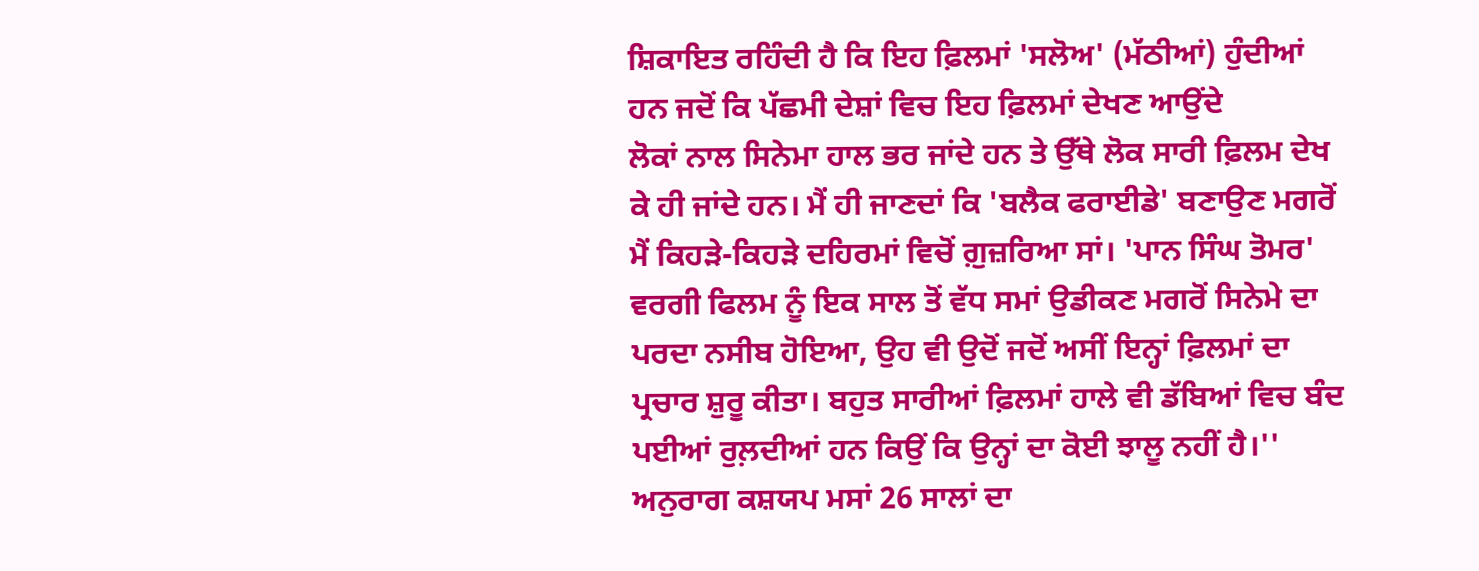ਸ਼ਿਕਾਇਤ ਰਹਿੰਦੀ ਹੈ ਕਿ ਇਹ ਫ਼ਿਲਮਾਂ 'ਸਲੋਅ' (ਮੱਠੀਆਂ) ਹੁੰਦੀਆਂ ਹਨ ਜਦੋਂ ਕਿ ਪੱਛਮੀ ਦੇਸ਼ਾਂ ਵਿਚ ਇਹ ਫ਼ਿਲਮਾਂ ਦੇਖਣ ਆਉਂਦੇ
ਲੋਕਾਂ ਨਾਲ ਸਿਨੇਮਾ ਹਾਲ ਭਰ ਜਾਂਦੇ ਹਨ ਤੇ ਉੱਥੇ ਲੋਕ ਸਾਰੀ ਫ਼ਿਲਮ ਦੇਖ ਕੇ ਹੀ ਜਾਂਦੇ ਹਨ। ਮੈਂ ਹੀ ਜਾਣਦਾਂ ਕਿ 'ਬਲੈਕ ਫਰਾਈਡੇ' ਬਣਾਉਣ ਮਗਰੋਂ ਮੈਂ ਕਿਹੜੇ-ਕਿਹੜੇ ਦਹਿਰਮਾਂ ਵਿਚੋਂ ਗ਼ੁਜ਼ਰਿਆ ਸਾਂ। 'ਪਾਨ ਸਿੰਘ ਤੋਮਰ' ਵਰਗੀ ਫਿਲਮ ਨੂੰ ਇਕ ਸਾਲ ਤੋਂ ਵੱਧ ਸਮਾਂ ਉਡੀਕਣ ਮਗਰੋਂ ਸਿਨੇਮੇ ਦਾ ਪਰਦਾ ਨਸੀਬ ਹੋਇਆ, ਉਹ ਵੀ ਉਦੋਂ ਜਦੋਂ ਅਸੀਂ ਇਨ੍ਹਾਂ ਫ਼ਿਲਮਾਂ ਦਾ ਪ੍ਰਚਾਰ ਸ਼ੁਰੂ ਕੀਤਾ। ਬਹੁਤ ਸਾਰੀਆਂ ਫ਼ਿਲਮਾਂ ਹਾਲੇ ਵੀ ਡੱਬਿਆਂ ਵਿਚ ਬੰਦ ਪਈਆਂ ਰੁਲ਼ਦੀਆਂ ਹਨ ਕਿਉਂ ਕਿ ਉਨ੍ਹਾਂ ਦਾ ਕੋਈ ਝਾਲੂ ਨਹੀਂ ਹੈ।''
ਅਨੁਰਾਗ ਕਸ਼ਯਪ ਮਸਾਂ 26 ਸਾਲਾਂ ਦਾ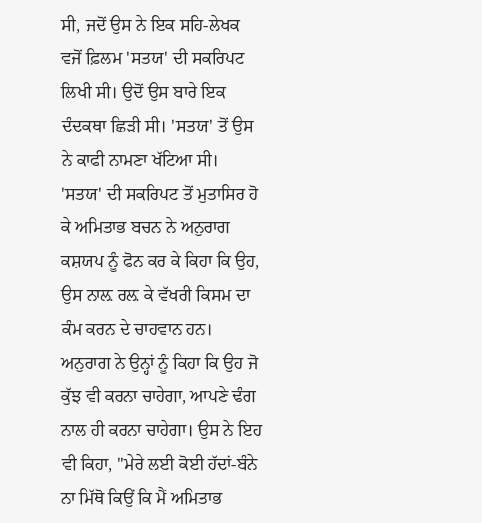ਸੀ, ਜਦੋਂ ਉਸ ਨੇ ਇਕ ਸਹਿ-ਲੇਖਕ ਵਜੋਂ ਫ਼ਿਲਮ 'ਸਤਯ' ਦੀ ਸਕਰਿਪਟ ਲਿਖੀ ਸੀ। ਉਦੋਂ ਉਸ ਬਾਰੇ ਇਕ ਦੰਦਕਥਾ ਛਿੜੀ ਸੀ। 'ਸਤਯ' ਤੋਂ ਉਸ ਨੇ ਕਾਫੀ ਨਾਮਣਾ ਖੱਟਿਆ ਸੀ। 'ਸਤਯ' ਦੀ ਸਕਰਿਪਟ ਤੋਂ ਮੁਤਾਸਿਰ ਹੋ ਕੇ ਅਮਿਤਾਭ ਬਚਨ ਨੇ ਅਨੁਰਾਗ ਕਸ਼ਯਪ ਨੂੰ ਫੋਨ ਕਰ ਕੇ ਕਿਹਾ ਕਿ ਉਹ, ਉਸ ਨਾਲ਼ ਰਲ਼ ਕੇ ਵੱਖਰੀ ਕਿਸਮ ਦਾ ਕੰਮ ਕਰਨ ਦੇ ਚਾਹਵਾਨ ਹਨ।
ਅਨੁਰਾਗ ਨੇ ਉਨ੍ਹਾਂ ਨੂੰ ਕਿਹਾ ਕਿ ਉਹ ਜੋ ਕੁੱਝ ਵੀ ਕਰਨਾ ਚਾਹੇਗਾ, ਆਪਣੇ ਢੰਗ ਨਾਲ ਹੀ ਕਰਨਾ ਚਾਹੇਗਾ। ਉਸ ਨੇ ਇਹ ਵੀ ਕਿਹਾ, ''ਮੇਰੇ ਲਈ ਕੋਈ ਹੱਦਾਂ-ਬੰਨੇ ਨਾ ਮਿੱਥੋ ਕਿਉਂ ਕਿ ਮੈਂ ਅਮਿਤਾਭ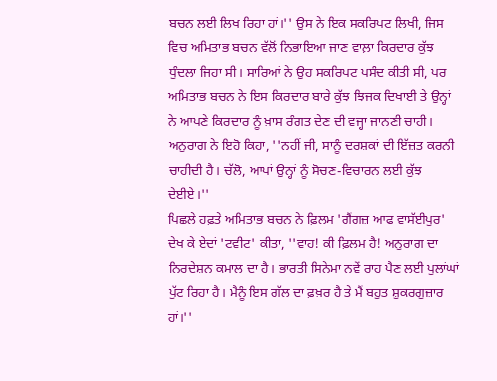ਬਚਨ ਲਈ ਲਿਖ ਰਿਹਾ ਹਾਂ।'' ਉਸ ਨੇ ਇਕ ਸਕਰਿਪਟ ਲਿਖੀ, ਜਿਸ ਵਿਚ ਅਮਿਤਾਭ ਬਚਨ ਵੱਲੋਂ ਨਿਭਾਇਆ ਜਾਣ ਵਾਲ਼ਾ ਕਿਰਦਾਰ ਕੁੱਝ ਧੁੰਦਲਾ ਜਿਹਾ ਸੀ। ਸਾਰਿਆਂ ਨੇ ਉਹ ਸਕਰਿਪਟ ਪਸੰਦ ਕੀਤੀ ਸੀ, ਪਰ ਅਮਿਤਾਭ ਬਚਨ ਨੇ ਇਸ ਕਿਰਦਾਰ ਬਾਰੇ ਕੁੱਝ ਝਿਜਕ ਦਿਖਾਈ ਤੇ ਉਨ੍ਹਾਂ ਨੇ ਆਪਣੇ ਕਿਰਦਾਰ ਨੂੰ ਖ਼ਾਸ ਰੰਗਤ ਦੇਣ ਦੀ ਵਜ੍ਹਾ ਜਾਨਣੀ ਚਾਹੀ। ਅਨੁਰਾਗ ਨੇ ਇਹੋ ਕਿਹਾ, ''ਨਹੀਂ ਜੀ, ਸਾਨੂੰ ਦਰਸ਼ਕਾਂ ਦੀ ਇੱਜ਼ਤ ਕਰਨੀ ਚਾਹੀਦੀ ਹੈ। ਚੱਲੋ, ਆਪਾਂ ਉਨ੍ਹਾਂ ਨੂੰ ਸੋਚਣ-ਵਿਚਾਰਨ ਲਈ ਕੁੱਝ ਦੇਈਏ।''
ਪਿਛਲੇ ਹਫ਼ਤੇ ਅਮਿਤਾਭ ਬਚਨ ਨੇ ਫ਼ਿਲਮ 'ਗੈਂਗਜ਼ ਆਫ ਵਾਸੱਈਪੁਰ' ਦੇਖ ਕੇ ਏਦਾਂ 'ਟਵੀਟ' ਕੀਤਾ, ''ਵਾਹ! ਕੀ ਫ਼ਿਲਮ ਹੈ! ਅਨੁਰਾਗ ਦਾ ਨਿਰਦੇਸ਼ਨ ਕਮਾਲ ਦਾ ਹੈ। ਭਾਰਤੀ ਸਿਨੇਮਾ ਨਵੇਂ ਰਾਹ ਪੈਣ ਲਈ ਪੁਲਾਂਘਾਂ ਪੁੱਟ ਰਿਹਾ ਹੈ। ਮੈਨੂੰ ਇਸ ਗੱਲ ਦਾ ਫ਼ਖ਼ਰ ਹੈ ਤੇ ਮੈਂ ਬਹੁਤ ਸ਼ੁਕਰਗੁਜ਼ਾਰ ਹਾਂ।''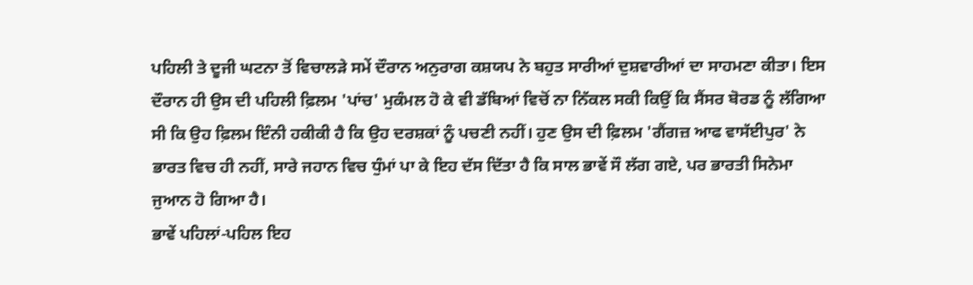ਪਹਿਲੀ ਤੇ ਦੂਜੀ ਘਟਨਾ ਤੋਂ ਵਿਚਾਲੜੇ ਸਮੇਂ ਦੌਰਾਨ ਅਨੁਰਾਗ ਕਸ਼ਯਪ ਨੇ ਬਹੁਤ ਸਾਰੀਆਂ ਦੁਸ਼ਵਾਰੀਆਂ ਦਾ ਸਾਹਮਣਾ ਕੀਤਾ। ਇਸ ਦੌਰਾਨ ਹੀ ਉਸ ਦੀ ਪਹਿਲੀ ਫ਼ਿਲਮ 'ਪਾਂਚ' ਮੁਕੰਮਲ ਹੋ ਕੇ ਵੀ ਡੱਬਿਆਂ ਵਿਚੋਂ ਨਾ ਨਿੱਕਲ ਸਕੀ ਕਿਉਂ ਕਿ ਸੈਂਸਰ ਬੋਰਡ ਨੂੰ ਲੱਗਿਆ ਸੀ ਕਿ ਉਹ ਫ਼ਿਲਮ ਇੰਨੀ ਹਕੀਕੀ ਹੈ ਕਿ ਉਹ ਦਰਸ਼ਕਾਂ ਨੂੰ ਪਚਣੀ ਨਹੀਂ। ਹੁਣ ਉਸ ਦੀ ਫ਼ਿਲਮ 'ਗੈਂਗਜ਼ ਆਫ ਵਾਸੱਈਪੁਰ' ਨੇ ਭਾਰਤ ਵਿਚ ਹੀ ਨਹੀਂ, ਸਾਰੇ ਜਹਾਨ ਵਿਚ ਧੁੰਮਾਂ ਪਾ ਕੇ ਇਹ ਦੱਸ ਦਿੱਤਾ ਹੈ ਕਿ ਸਾਲ ਭਾਵੇਂ ਸੌ ਲੱਗ ਗਏ, ਪਰ ਭਾਰਤੀ ਸਿਨੇਮਾ ਜੁਆਨ ਹੋ ਗਿਆ ਹੈ।
ਭਾਵੇਂ ਪਹਿਲਾਂ-ਪਹਿਲ ਇਹ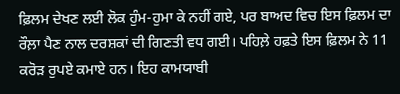ਫ਼ਿਲਮ ਦੇਖਣ ਲਈ ਲੋਕ ਹੁੰਮ-ਹੁਮਾ ਕੇ ਨਹੀਂ ਗਏ, ਪਰ ਬਾਅਦ ਵਿਚ ਇਸ ਫ਼ਿਲਮ ਦਾ ਰੌਲ਼ਾ ਪੈਣ ਨਾਲ ਦਰਸ਼ਕਾਂ ਦੀ ਗਿਣਤੀ ਵਧ ਗਈ। ਪਹਿਲ਼ੇ ਹਫ਼ਤੇ ਇਸ ਫ਼ਿਲਮ ਨੇ 11 ਕਰੋੜ ਰੁਪਏ ਕਮਾਏ ਹਨ। ਇਹ ਕਾਮਯਾਬੀ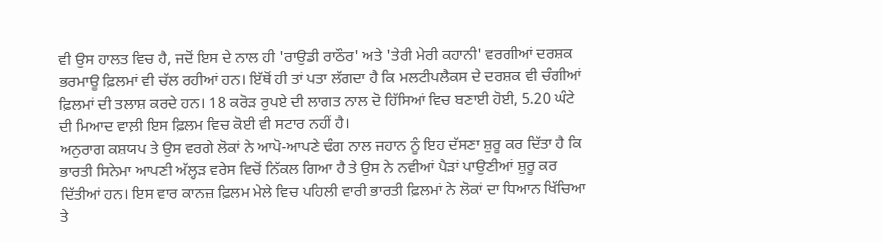ਵੀ ਉਸ ਹਾਲਤ ਵਿਚ ਹੈ, ਜਦੋਂ ਇਸ ਦੇ ਨਾਲ ਹੀ 'ਰਾਉਡੀ ਰਾਠੌਰ' ਅਤੇ 'ਤੇਰੀ ਮੇਰੀ ਕਹਾਨੀ' ਵਰਗੀਆਂ ਦਰਸ਼ਕ ਭਰਮਾਊ ਫ਼ਿਲਮਾਂ ਵੀ ਚੱਲ ਰਹੀਆਂ ਹਨ। ਇੱਥੋਂ ਹੀ ਤਾਂ ਪਤਾ ਲੱਗਦਾ ਹੈ ਕਿ ਮਲਟੀਪਲੈਕਸ ਦੇ ਦਰਸ਼ਕ ਵੀ ਚੰਗੀਆਂ ਫ਼ਿਲਮਾਂ ਦੀ ਤਲਾਸ਼ ਕਰਦੇ ਹਨ। 18 ਕਰੋੜ ਰੁਪਏ ਦੀ ਲਾਗਤ ਨਾਲ ਦੋ ਹਿੱਸਿਆਂ ਵਿਚ ਬਣਾਈ ਹੋਈ, 5.20 ਘੰਟੇ ਦੀ ਮਿਆਦ ਵਾਲ਼ੀ ਇਸ ਫ਼ਿਲਮ ਵਿਚ ਕੋਈ ਵੀ ਸਟਾਰ ਨਹੀਂ ਹੈ।
ਅਨੁਰਾਗ ਕਸ਼ਯਪ ਤੇ ਉਸ ਵਰਗੇ ਲੋਕਾਂ ਨੇ ਆਪੋ-ਆਪਣੇ ਢੰਗ ਨਾਲ ਜਹਾਨ ਨੂੰ ਇਹ ਦੱਸਣਾ ਸ਼ੁਰੂ ਕਰ ਦਿੱਤਾ ਹੈ ਕਿ ਭਾਰਤੀ ਸਿਨੇਮਾ ਆਪਣੀ ਅੱਲ੍ਹੜ ਵਰੇਸ ਵਿਚੋਂ ਨਿੱਕਲ ਗਿਆ ਹੈ ਤੇ ਉਸ ਨੇ ਨਵੀਆਂ ਪੈੜਾਂ ਪਾਉਣੀਆਂ ਸ਼ੁਰੂ ਕਰ ਦਿੱਤੀਆਂ ਹਨ। ਇਸ ਵਾਰ ਕਾਨਜ਼ ਫ਼ਿਲਮ ਮੇਲੇ ਵਿਚ ਪਹਿਲੀ ਵਾਰੀ ਭਾਰਤੀ ਫ਼ਿਲਮਾਂ ਨੇ ਲੋਕਾਂ ਦਾ ਧਿਆਨ ਖਿੱਚਿਆ ਤੇ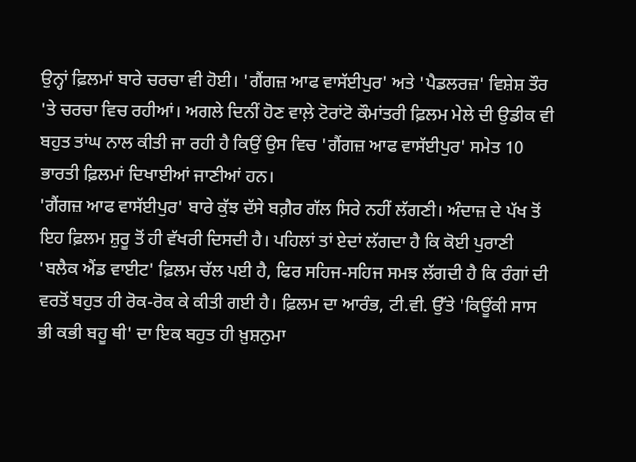ਉਨ੍ਹਾਂ ਫ਼ਿਲਮਾਂ ਬਾਰੇ ਚਰਚਾ ਵੀ ਹੋਈ। 'ਗੈਂਗਜ਼ ਆਫ ਵਾਸੱਈਪੁਰ' ਅਤੇ 'ਪੈਡਲਰਜ਼' ਵਿਸ਼ੇਸ਼ ਤੌਰ 'ਤੇ ਚਰਚਾ ਵਿਚ ਰਹੀਆਂ। ਅਗਲੇ ਦਿਨੀਂ ਹੋਣ ਵਾਲ਼ੇ ਟੋਰਾਂਟੋ ਕੌਮਾਂਤਰੀ ਫ਼ਿਲਮ ਮੇਲੇ ਦੀ ਉਡੀਕ ਵੀ ਬਹੁਤ ਤਾਂਘ ਨਾਲ ਕੀਤੀ ਜਾ ਰਹੀ ਹੈ ਕਿਉਂ ਉਸ ਵਿਚ 'ਗੈਂਗਜ਼ ਆਫ ਵਾਸੱਈਪੁਰ' ਸਮੇਤ 10 ਭਾਰਤੀ ਫ਼ਿਲਮਾਂ ਦਿਖਾਈਆਂ ਜਾਣੀਆਂ ਹਨ।
'ਗੈਂਗਜ਼ ਆਫ ਵਾਸੱਈਪੁਰ' ਬਾਰੇ ਕੁੱਝ ਦੱਸੇ ਬਗ਼ੈਰ ਗੱਲ ਸਿਰੇ ਨਹੀਂ ਲੱਗਣੀ। ਅੰਦਾਜ਼ ਦੇ ਪੱਖ ਤੋਂ ਇਹ ਫ਼ਿਲਮ ਸ਼ੁਰੂ ਤੋਂ ਹੀ ਵੱਖਰੀ ਦਿਸਦੀ ਹੈ। ਪਹਿਲਾਂ ਤਾਂ ਏਦਾਂ ਲੱਗਦਾ ਹੈ ਕਿ ਕੋਈ ਪੁਰਾਣੀ 'ਬਲੈਕ ਐਂਡ ਵਾਈਟ' ਫ਼ਿਲਮ ਚੱਲ ਪਈ ਹੈ, ਫਿਰ ਸਹਿਜ-ਸਹਿਜ ਸਮਝ ਲੱਗਦੀ ਹੈ ਕਿ ਰੰਗਾਂ ਦੀ ਵਰਤੋਂ ਬਹੁਤ ਹੀ ਰੋਕ-ਰੋਕ ਕੇ ਕੀਤੀ ਗਈ ਹੈ। ਫ਼ਿਲਮ ਦਾ ਆਰੰਭ, ਟੀ.ਵੀ. ਉੱਤੇ 'ਕਿਊਂਕੀ ਸਾਸ ਭੀ ਕਭੀ ਬਹੂ ਥੀ' ਦਾ ਇਕ ਬਹੁਤ ਹੀ ਖ਼ੁਸ਼ਨੁਮਾ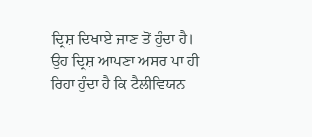ਦ੍ਰਿਸ਼ ਦਿਖਾਏ ਜਾਣ ਤੋਂ ਹੁੰਦਾ ਹੈ। ਉਹ ਦ੍ਰਿਸ਼ ਆਪਣਾ ਅਸਰ ਪਾ ਹੀ ਰਿਹਾ ਹੁੰਦਾ ਹੈ ਕਿ ਟੈਲੀਵਿਯਨ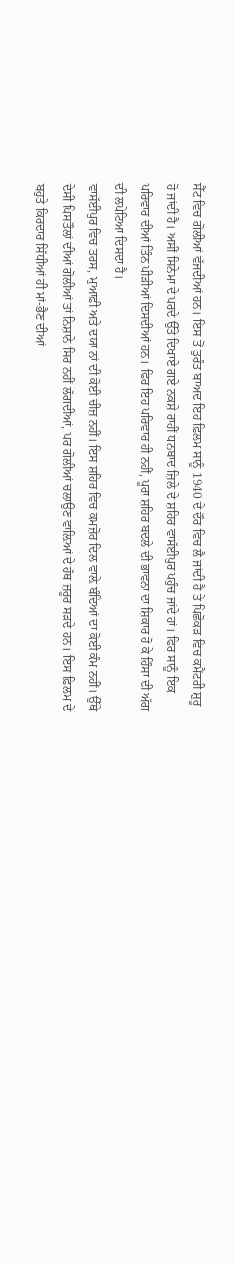ਸੈੱਟ ਵਿਚ ਗੋਲੀਆਂ ਵੱਜਦੀਆਂ ਹਨ। ਇਸ ਤੋਂ ਤੁਰੰਤ ਬਾਅਦ ਇਹ ਫ਼ਿਲਮ ਸਾਨੂੰ 1940 ਦੇ ਦੌਰ ਵਿਚ ਲੈ ਜਾਂਦੀ ਹੈ ਤੇ ਪਿਛੋਕੜ ਵਿਚ ਕਮੈਂਟਰੀ ਸ਼ੁਰੂ ਹੋ ਜਾਂਦੀ ਹੈ। ਅਸੀਂ ਸਿਨੇਮਾ ਦੇ ਪਰਦੇ ਉੱਤੇ ਦਿਖਾਏ ਗਏ ਨਕਸ਼ੇ ਰਾਹੀਂ ਧਨਬਾਦ ਜ਼ਿਲੇ ਦੇ ਸ਼ਹਿਰ ਵਾਸੱਈਪੁਰ ਪਹੁੰਚ ਜਾਂਦੇ ਹਾਂ। ਫਿਰ ਸਾਨੂੰ ਇਕ ਪਰਿਵਾਰ ਦੀਆਂ ਤਿੰਨ ਪੀੜੀਆਂ ਦਿਸਦੀਆਂ ਹਨ। ਫਿਰ ਇਹ ਪਰਿਵਾਰ ਹੀ ਨਹੀਂ, ਪੂਰਾ ਸ਼ਹਿਰ ਬਦਲੇ ਦੀ ਭਾਵਨਾ ਦਾ ਸ਼ਿਕਾਰ ਹੋ ਕੇ ਹਿੰਸਾ ਦੀ ਅੱਗ ਦੀ ਲਪੇਟਿਆ ਦਿਸਦਾ ਹੈ।
ਵਾਸੱਈਪੁਰ ਵਿਚ ਤਰਸ, ਮੁਆਫ਼ੀ ਅਤੇ ਦਯਾ ਨਾਂ ਦੀ ਕੋਈ ਚੀਜ਼ ਨਹੀਂ। ਇਸ ਸ਼ਹਿਰ ਵਿਚ ਕਮਜ਼ੋਰ ਦਿਲ ਵਾਲ਼ੇ ਬੰਦਿਆਂ ਦਾ ਕੋਈ ਕੰਮ ਨਹੀਂ। ਉੱਥੇ ਦੇਸੀ ਪਿਸਤੌਲਾਂ ਦੀਆਂ ਗੋਲੀਆਂ ਤਾਂ ਨਿਸ਼ਾਨੇ ਸਿਰ ਨਹੀਂ ਲੱਗਦੀਆਂ, ਪਰ ਗੋਲੀਆਂ ਚਲਾਉਣ ਵਾਲ਼ਿਆਂ ਦੇ ਹੱਥ ਜ਼ਰੂਰ ਸੜਦੇ ਹਨ। ਇਸ ਫ਼ਿਲਮ ਦੇ ਬਹੁਤੇ ਕਿਰਦਾਰ ਸਿੱਧੀਆਂ ਹੀ ਮਾਂ-ਭੈਣ ਦੀਆਂ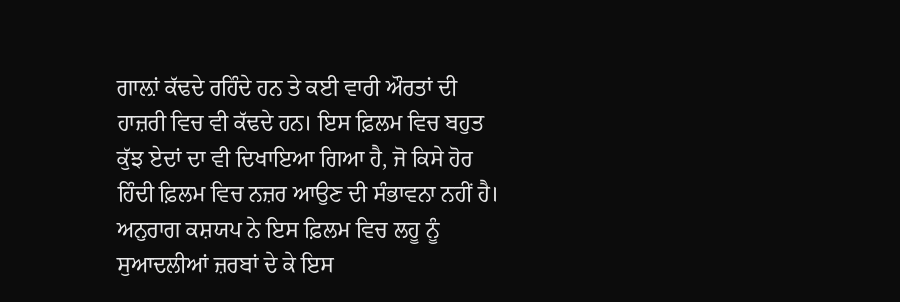ਗਾਲ਼ਾਂ ਕੱਢਦੇ ਰਹਿੰਦੇ ਹਨ ਤੇ ਕਈ ਵਾਰੀ ਔਰਤਾਂ ਦੀ ਹਾਜ਼ਰੀ ਵਿਚ ਵੀ ਕੱਢਦੇ ਹਨ। ਇਸ ਫ਼ਿਲਮ ਵਿਚ ਬਹੁਤ ਕੁੱਝ ਏਦਾਂ ਦਾ ਵੀ ਦਿਖਾਇਆ ਗਿਆ ਹੈ, ਜੋ ਕਿਸੇ ਹੋਰ ਹਿੰਦੀ ਫ਼ਿਲਮ ਵਿਚ ਨਜ਼ਰ ਆਉਣ ਦੀ ਸੰਭਾਵਨਾ ਨਹੀਂ ਹੈ। ਅਨੁਰਾਗ ਕਸ਼ਯਪ ਨੇ ਇਸ ਫ਼ਿਲਮ ਵਿਚ ਲਹੂ ਨੂੰ ਸੁਆਦਲੀਆਂ ਜ਼ਰਬਾਂ ਦੇ ਕੇ ਇਸ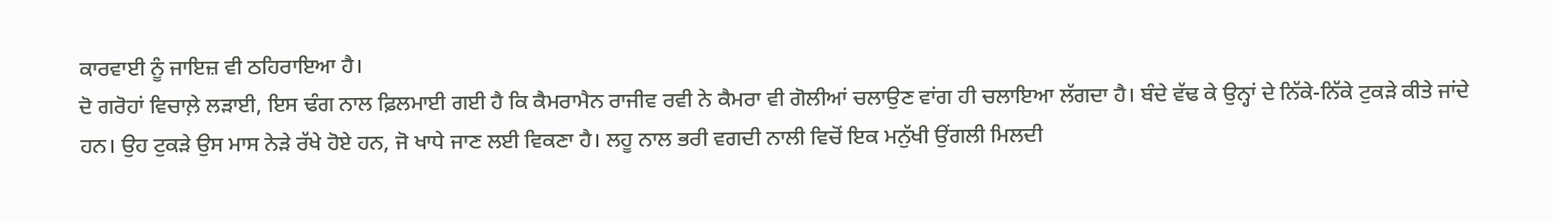ਕਾਰਵਾਈ ਨੂੰ ਜਾਇਜ਼ ਵੀ ਠਹਿਰਾਇਆ ਹੈ।
ਦੋ ਗਰੋਹਾਂ ਵਿਚਾਲ਼ੇ ਲੜਾਈ, ਇਸ ਢੰਗ ਨਾਲ ਫ਼ਿਲਮਾਈ ਗਈ ਹੈ ਕਿ ਕੈਮਰਾਮੈਨ ਰਾਜੀਵ ਰਵੀ ਨੇ ਕੈਮਰਾ ਵੀ ਗੋਲੀਆਂ ਚਲਾਉਣ ਵਾਂਗ ਹੀ ਚਲਾਇਆ ਲੱਗਦਾ ਹੈ। ਬੰਦੇ ਵੱਢ ਕੇ ਉਨ੍ਹਾਂ ਦੇ ਨਿੱਕੇ-ਨਿੱਕੇ ਟੁਕੜੇ ਕੀਤੇ ਜਾਂਦੇ ਹਨ। ਉਹ ਟੁਕੜੇ ਉਸ ਮਾਸ ਨੇੜੇ ਰੱਖੇ ਹੋਏ ਹਨ, ਜੋ ਖਾਧੇ ਜਾਣ ਲਈ ਵਿਕਣਾ ਹੈ। ਲਹੂ ਨਾਲ ਭਰੀ ਵਗਦੀ ਨਾਲੀ ਵਿਚੋਂ ਇਕ ਮਨੁੱਖੀ ਉਂਗਲੀ ਮਿਲਦੀ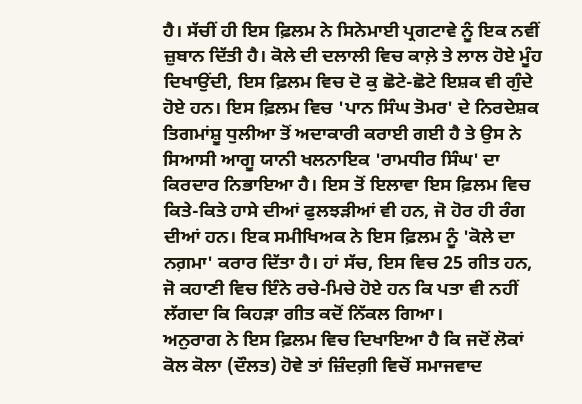ਹੈ। ਸੱਚੀਂ ਹੀ ਇਸ ਫ਼ਿਲਮ ਨੇ ਸਿਨੇਮਾਈ ਪ੍ਰਗਟਾਵੇ ਨੂੰ ਇਕ ਨਵੀਂ ਜ਼ੁਬਾਨ ਦਿੱਤੀ ਹੈ। ਕੋਲੇ ਦੀ ਦਲਾਲੀ ਵਿਚ ਕਾਲ਼ੇ ਤੇ ਲਾਲ ਹੋਏ ਮੂੰਹ ਦਿਖਾਉਂਦੀ, ਇਸ ਫ਼ਿਲਮ ਵਿਚ ਦੋ ਕੁ ਛੋਟੇ-ਛੋਟੇ ਇਸ਼ਕ ਵੀ ਗੁੰਦੇ ਹੋਏ ਹਨ। ਇਸ ਫ਼ਿਲਮ ਵਿਚ 'ਪਾਨ ਸਿੰਘ ਤੋਮਰ' ਦੇ ਨਿਰਦੇਸ਼ਕ ਤਿਗਮਾਂਸ਼ੂ ਧੁਲੀਆ ਤੋਂ ਅਦਾਕਾਰੀ ਕਰਾਈ ਗਈ ਹੈ ਤੇ ਉਸ ਨੇ ਸਿਆਸੀ ਆਗੂ ਯਾਨੀ ਖਲਨਾਇਕ 'ਰਾਮਧੀਰ ਸਿੰਘ' ਦਾ ਕਿਰਦਾਰ ਨਿਭਾਇਆ ਹੈ। ਇਸ ਤੋਂ ਇਲਾਵਾ ਇਸ ਫ਼ਿਲਮ ਵਿਚ ਕਿਤੇ-ਕਿਤੇ ਹਾਸੇ ਦੀਆਂ ਫੁਲਝੜੀਆਂ ਵੀ ਹਨ, ਜੋ ਹੋਰ ਹੀ ਰੰਗ ਦੀਆਂ ਹਨ। ਇਕ ਸਮੀਖਿਅਕ ਨੇ ਇਸ ਫ਼ਿਲਮ ਨੂੰ 'ਕੋਲੇ ਦਾ ਨਗ਼ਮਾ' ਕਰਾਰ ਦਿੱਤਾ ਹੈ। ਹਾਂ ਸੱਚ, ਇਸ ਵਿਚ 25 ਗੀਤ ਹਨ, ਜੋ ਕਹਾਣੀ ਵਿਚ ਇੰਨੇ ਰਚੇ-ਮਿਚੇ ਹੋਏ ਹਨ ਕਿ ਪਤਾ ਵੀ ਨਹੀਂ ਲੱਗਦਾ ਕਿ ਕਿਹੜਾ ਗੀਤ ਕਦੋਂ ਨਿੱਕਲ ਗਿਆ।
ਅਨੁਰਾਗ ਨੇ ਇਸ ਫ਼ਿਲਮ ਵਿਚ ਦਿਖਾਇਆ ਹੈ ਕਿ ਜਦੋਂ ਲੋਕਾਂ ਕੋਲ ਕੋਲਾ (ਦੌਲਤ) ਹੋਵੇ ਤਾਂ ਜ਼ਿੰਦਗ਼ੀ ਵਿਚੋਂ ਸਮਾਜਵਾਦ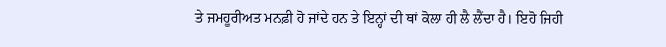ਤੇ ਜਮਹੂਰੀਅਤ ਮਨਫ਼ੀ ਹੋ ਜਾਂਦੇ ਹਨ ਤੇ ਇਨ੍ਹਾਂ ਦੀ ਥਾਂ ਕੋਲਾ ਹੀ ਲੈ ਲੈਂਦਾ ਹੈ। ਇਹੋ ਜਿਹੀ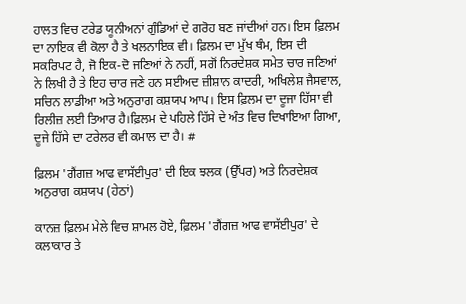ਹਾਲਤ ਵਿਚ ਟਰੇਡ ਯੂਨੀਅਨਾਂ ਗੁੰਡਿਆਂ ਦੇ ਗਰੋਹ ਬਣ ਜਾਂਦੀਆਂ ਹਨ। ਇਸ ਫ਼ਿਲਮ ਦਾ ਨਾਇਕ ਵੀ ਕੋਲਾ ਹੈ ਤੇ ਖਲਨਾਇਕ ਵੀ। ਫ਼ਿਲਮ ਦਾ ਮੁੱਖ ਥੰਮ, ਇਸ ਦੀ ਸਕਰਿਪਟ ਹੈ, ਜੋ ਇਕ-ਦੋ ਜਣਿਆਂ ਨੇ ਨਹੀਂ, ਸਗੋਂ ਨਿਰਦੇਸ਼ਕ ਸਮੇਤ ਚਾਰ ਜਣਿਆਂ ਨੇ ਲਿਖੀ ਹੈ ਤੇ ਇਹ ਚਾਰ ਜਣੇ ਹਨ ਸਈਅਦ ਜ਼ੀਸ਼ਾਨ ਕਾਦਰੀ, ਅਖਿਲੇਸ਼ ਜੈਸਵਾਲ, ਸਚਿਨ ਲਾਡੀਆ ਅਤੇ ਅਨੁਰਾਗ ਕਸ਼ਯਪ ਆਪ। ਇਸ ਫ਼ਿਲਮ ਦਾ ਦੂਜਾ ਹਿੱਸਾ ਵੀ ਰਿਲੀਜ਼ ਲਈ ਤਿਆਰ ਹੈ।ਫ਼ਿਲਮ ਦੇ ਪਹਿਲੇ ਹਿੱਸੇ ਦੇ ਅੰਤ ਵਿਚ ਦਿਖਾਇਆ ਗਿਆ, ਦੂਜੇ ਹਿੱਸੇ ਦਾ ਟਰੇਲਰ ਵੀ ਕਮਾਲ ਦਾ ਹੈ। #

ਫ਼ਿਲਮ 'ਗੈਂਗਜ਼ ਆਫ ਵਾਸੱਈਪੁਰ' ਦੀ ਇਕ ਝਲਕ (ਉੱਪਰ) ਅਤੇ ਨਿਰਦੇਸ਼ਕ ਅਨੁਰਾਗ ਕਸ਼ਯਪ (ਹੇਠਾਂ)

ਕਾਨਜ਼ ਫ਼ਿਲਮ ਮੇਲੇ ਵਿਚ ਸ਼ਾਮਲ ਹੋਏ, ਫ਼ਿਲਮ 'ਗੈਂਗਜ਼ ਆਫ ਵਾਸੱਈਪੁਰ' ਦੇ ਕਲਾਕਾਰ ਤੇ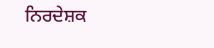ਨਿਰਦੇਸ਼ਕ